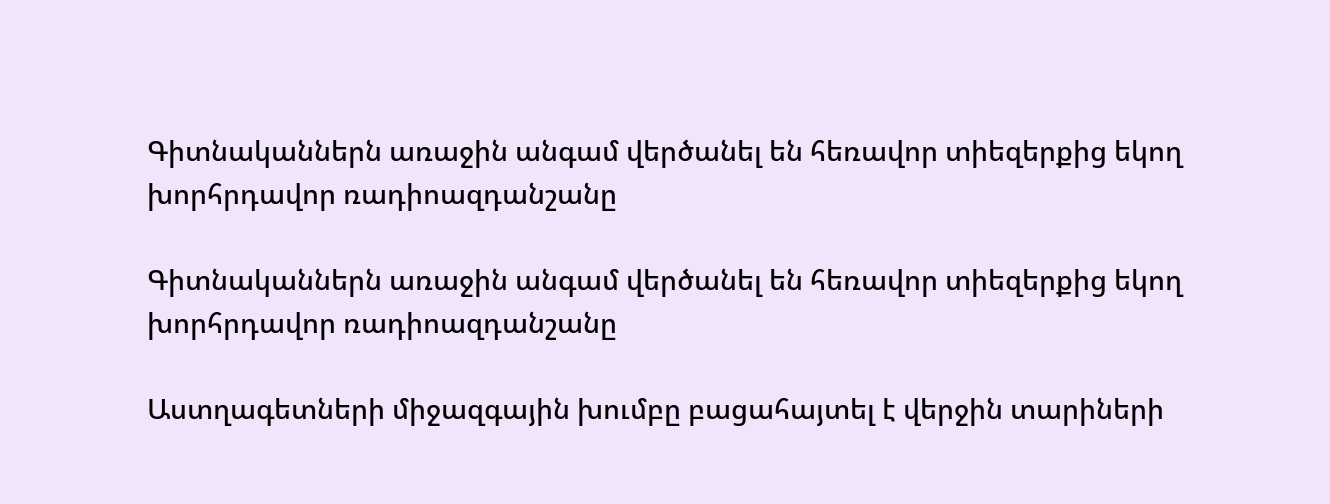Գիտնականներն առաջին անգամ վերծանել են հեռավոր տիեզերքից եկող խորհրդավոր ռադիոազդանշանը

Գիտնականներն առաջին անգամ վերծանել են հեռավոր տիեզերքից եկող խորհրդավոր ռադիոազդանշանը

Աստղագետների միջազգային խումբը բացահայտել է վերջին տարիների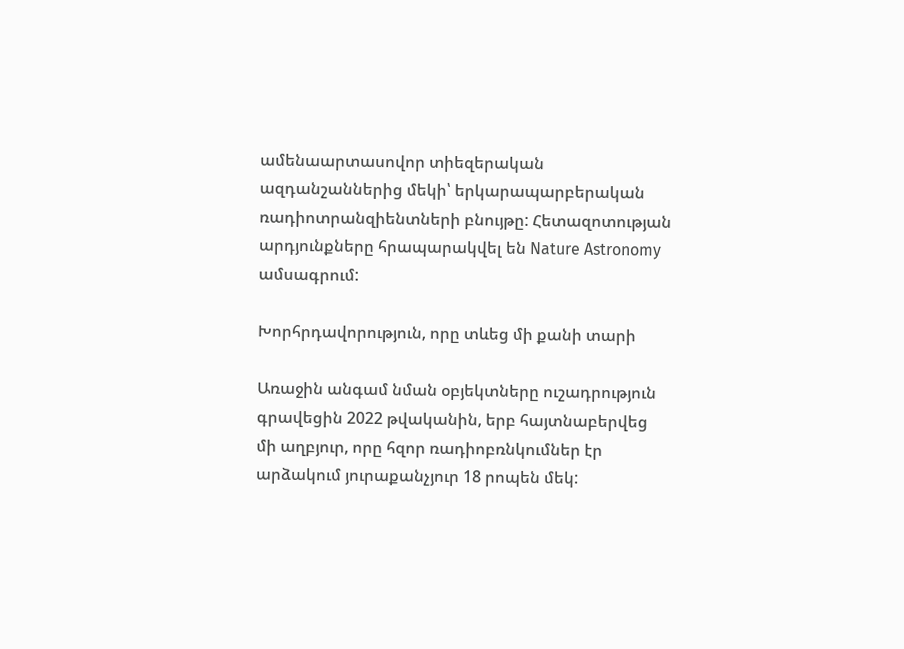ամենաարտասովոր տիեզերական ազդանշաններից մեկի՝ երկարապարբերական ռադիոտրանզիենտների բնույթը: Հետազոտության արդյունքները հրապարակվել են Nature Astronomy ամսագրում:

Խորհրդավորություն, որը տևեց մի քանի տարի

Առաջին անգամ նման օբյեկտները ուշադրություն գրավեցին 2022 թվականին, երբ հայտնաբերվեց մի աղբյուր, որը հզոր ռադիոբռնկումներ էր արձակում յուրաքանչյուր 18 րոպեն մեկ: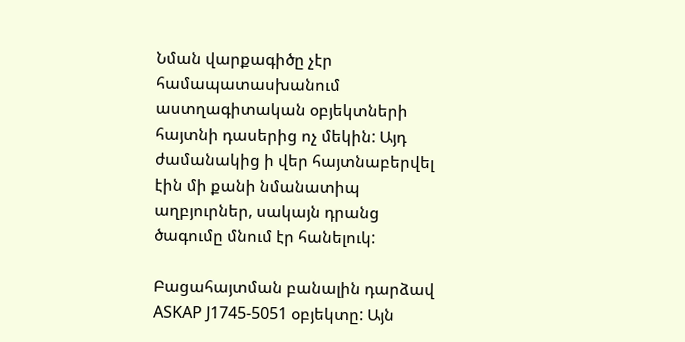Նման վարքագիծը չէր համապատասխանում աստղագիտական օբյեկտների հայտնի դասերից ոչ մեկին: Այդ ժամանակից ի վեր հայտնաբերվել էին մի քանի նմանատիպ աղբյուրներ, սակայն դրանց ծագումը մնում էր հանելուկ:

Բացահայտման բանալին դարձավ ASKAP J1745-5051 օբյեկտը: Այն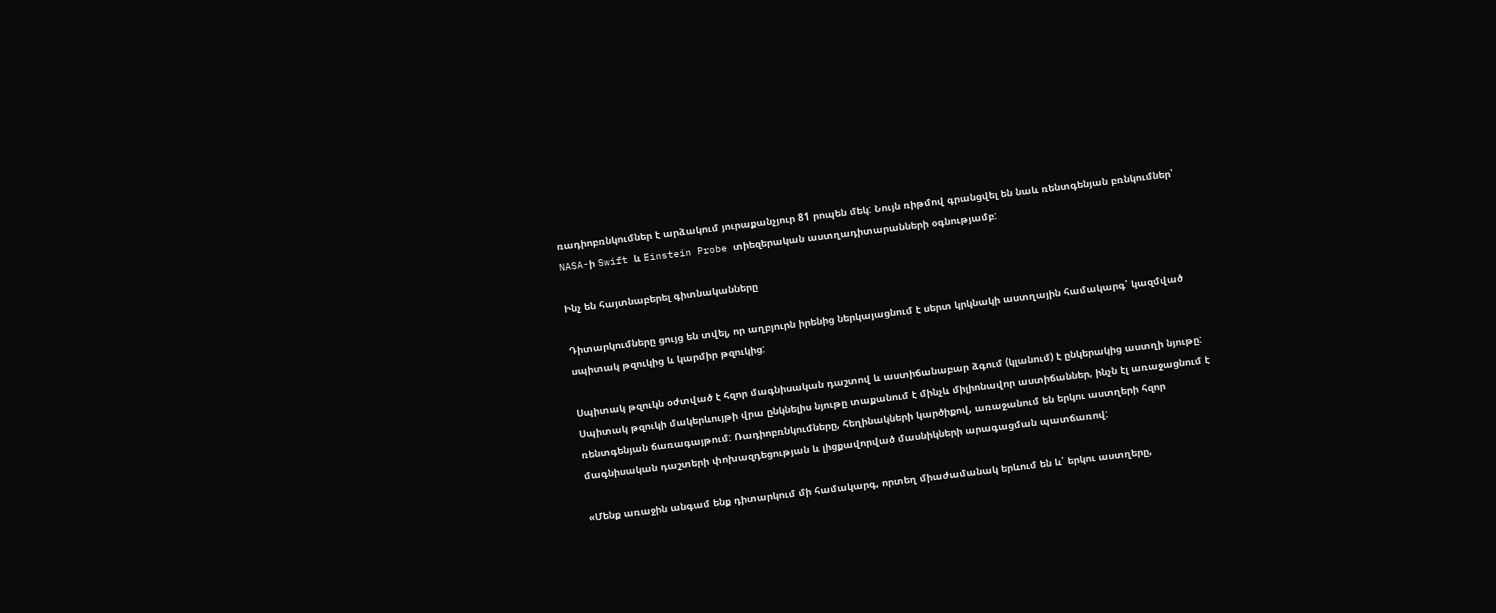ռադիոբռնկումներ է արձակում յուրաքանչյուր 81 րոպեն մեկ: Նույն ռիթմով գրանցվել են նաև ռենտգենյան բռնկումներ՝ NASA-ի Swift և Einstein Probe տիեզերական աստղադիտարանների օգնությամբ:

Ինչ են հայտնաբերել գիտնականները

Դիտարկումները ցույց են տվել, որ աղբյուրն իրենից ներկայացնում է սերտ կրկնակի աստղային համակարգ՝ կազմված սպիտակ թզուկից և կարմիր թզուկից:

Սպիտակ թզուկն օժտված է հզոր մագնիսական դաշտով և աստիճանաբար ձգում (կլանում) է ընկերակից աստղի նյութը: Սպիտակ թզուկի մակերևույթի վրա ընկնելիս նյութը տաքանում է մինչև միլիոնավոր աստիճաններ, ինչն էլ առաջացնում է ռենտգենյան ճառագայթում: Ռադիոբռնկումները, հեղինակների կարծիքով, առաջանում են երկու աստղերի հզոր մագնիսական դաշտերի փոխազդեցության և լիցքավորված մասնիկների արագացման պատճառով:

«Մենք առաջին անգամ ենք դիտարկում մի համակարգ, որտեղ միաժամանակ երևում են և՛ երկու աստղերը,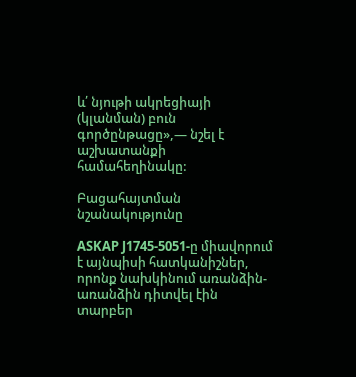և՛ նյութի ակրեցիայի (կլանման) բուն գործընթացը»,— նշել է աշխատանքի համահեղինակը:

Բացահայտման նշանակությունը

ASKAP J1745-5051-ը միավորում է այնպիսի հատկանիշներ, որոնք նախկինում առանձին-առանձին դիտվել էին տարբեր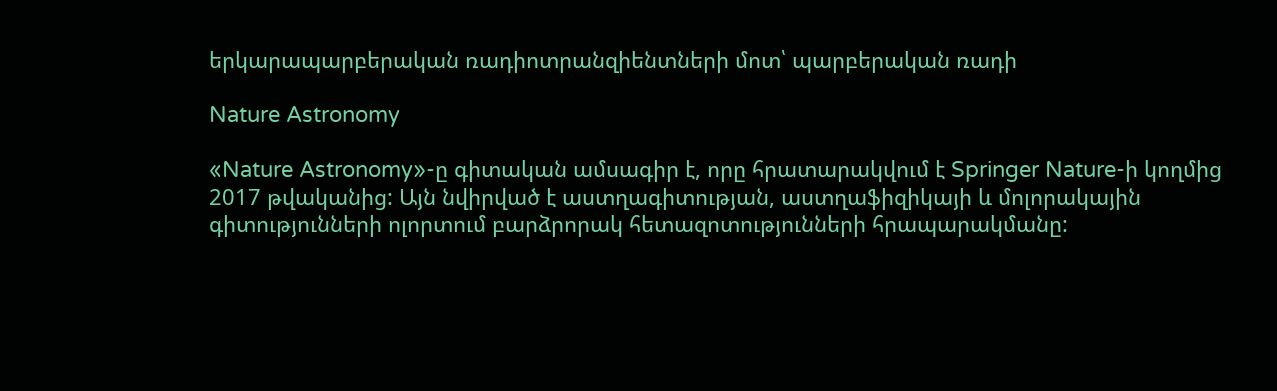երկարապարբերական ռադիոտրանզիենտների մոտ՝ պարբերական ռադի

Nature Astronomy

«Nature Astronomy»-ը գիտական ամսագիր է, որը հրատարակվում է Springer Nature-ի կողմից 2017 թվականից: Այն նվիրված է աստղագիտության, աստղաֆիզիկայի և մոլորակային գիտությունների ոլորտում բարձրորակ հետազոտությունների հրապարակմանը: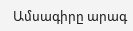Ամսագիրը արագ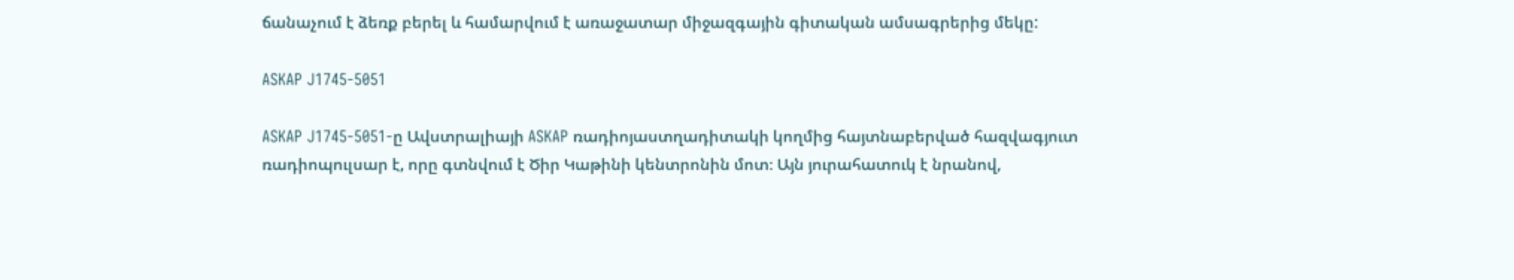ճանաչում է ձեռք բերել և համարվում է առաջատար միջազգային գիտական ամսագրերից մեկը:

ASKAP J1745-5051

ASKAP J1745-5051-ը Ավստրալիայի ASKAP ռադիոյաստղադիտակի կողմից հայտնաբերված հազվագյուտ ռադիոպուլսար է, որը գտնվում է Ծիր Կաթինի կենտրոնին մոտ։ Այն յուրահատուկ է նրանով,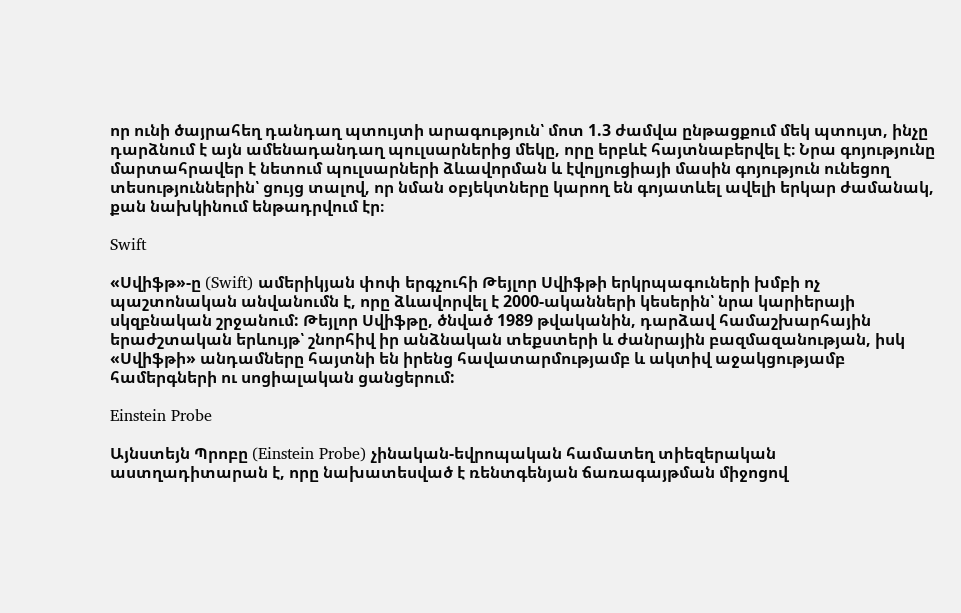որ ունի ծայրահեղ դանդաղ պտույտի արագություն՝ մոտ 1.3 ժամվա ընթացքում մեկ պտույտ, ինչը դարձնում է այն ամենադանդաղ պուլսարներից մեկը, որը երբևէ հայտնաբերվել է։ Նրա գոյությունը մարտահրավեր է նետում պուլսարների ձևավորման և էվոլյուցիայի մասին գոյություն ունեցող տեսություններին՝ ցույց տալով, որ նման օբյեկտները կարող են գոյատևել ավելի երկար ժամանակ, քան նախկինում ենթադրվում էր։

Swift

«Սվիֆթ»-ը (Swift) ամերիկյան փոփ երգչուհի Թեյլոր Սվիֆթի երկրպագուների խմբի ոչ պաշտոնական անվանումն է, որը ձևավորվել է 2000-ականների կեսերին՝ նրա կարիերայի սկզբնական շրջանում: Թեյլոր Սվիֆթը, ծնված 1989 թվականին, դարձավ համաշխարհային երաժշտական երևույթ՝ շնորհիվ իր անձնական տեքստերի և ժանրային բազմազանության, իսկ «Սվիֆթի» անդամները հայտնի են իրենց հավատարմությամբ և ակտիվ աջակցությամբ համերգների ու սոցիալական ցանցերում:

Einstein Probe

Այնստեյն Պրոբը (Einstein Probe) չինական-եվրոպական համատեղ տիեզերական աստղադիտարան է, որը նախատեսված է ռենտգենյան ճառագայթման միջոցով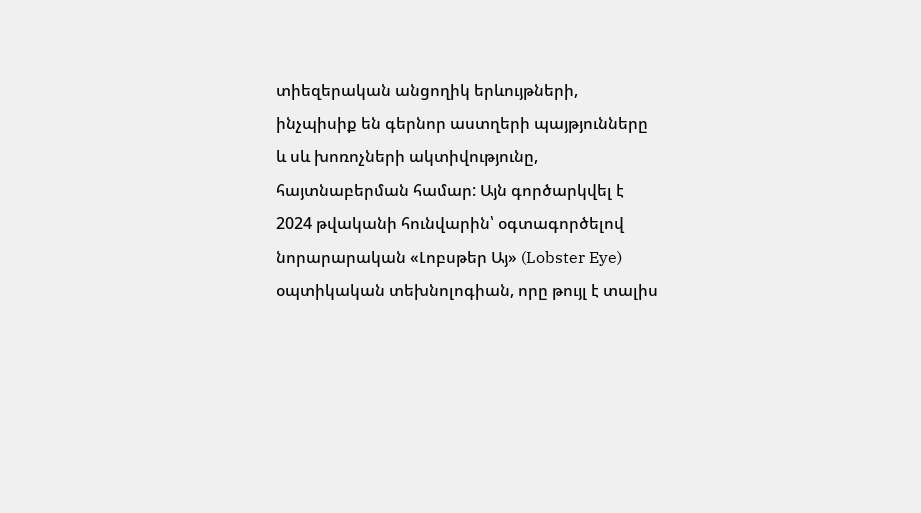տիեզերական անցողիկ երևույթների, ինչպիսիք են գերնոր աստղերի պայթյունները և սև խոռոչների ակտիվությունը, հայտնաբերման համար: Այն գործարկվել է 2024 թվականի հունվարին՝ օգտագործելով նորարարական «Լոբսթեր Այ» (Lobster Eye) օպտիկական տեխնոլոգիան, որը թույլ է տալիս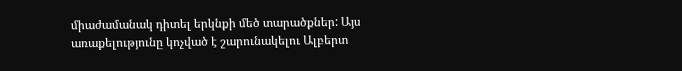միաժամանակ դիտել երկնքի մեծ տարածքներ: Այս առաքելությունը կոչված է շարունակելու Ալբերտ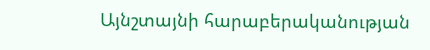Այնշտայնի հարաբերականության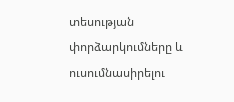տեսության փորձարկումները և ուսումնասիրելու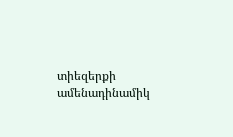տիեզերքի ամենադինամիկ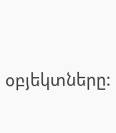օբյեկտները: